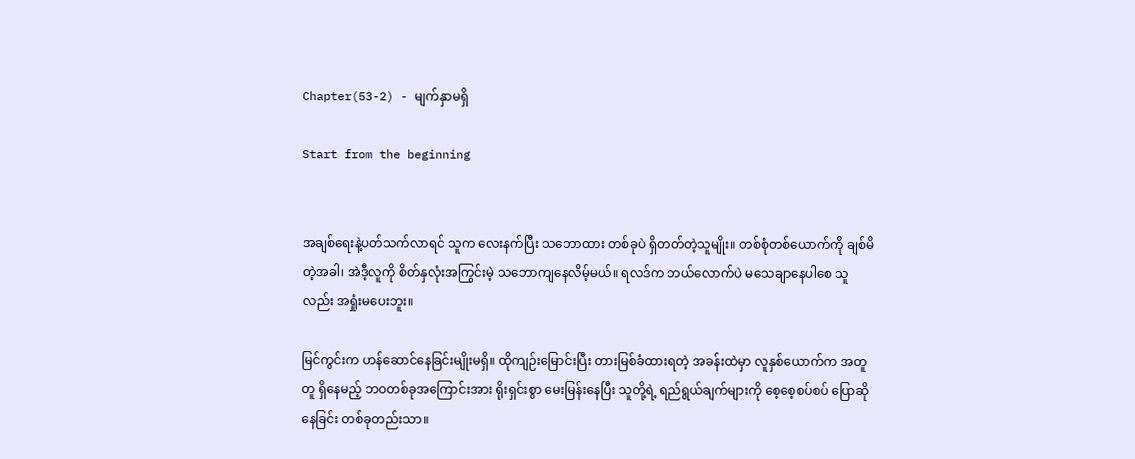Chapter(53-2) - မျက်နှာမရှိ

Start from the beginning


အချစ်ရေးနဲ့ပတ်သက်လာရင် သူက လေးနက်ပြီး သဘောထား တစ်ခုပဲ ရှိတတ်တဲ့သူမျိုး။ တစ်စုံတစ်ယောက်ကို ချစ်မိတဲ့အခါ၊ အဲဒီ့လူကို စိတ်နှလုံးအကြွင်းမဲ့ သဘောကျနေလိမ့်မယ်။ ရလဒ်က ဘယ်လောက်ပဲ မသေချာနေပါစေ သူလည်း အရှုံးမပေးဘူး။

မြင်ကွင်းက ဟန်ဆောင်နေခြင်းမျိုးမရှိ။ ထိုကျဉ်းမြောင်းပြီး တားမြစ်ခံထားရတဲ့ အခန်းထဲမှာ လူနှစ်ယောက်က အတူတူ ရှိနေမည့် ဘဝတစ်ခုအကြောင်းအား ရိုးရှင်းစွာ မေးမြန်းနေပြီး သူတို့ရဲ့ ရည်ရွယ်ချက်များကို စေ့စေ့စပ်စပ် ပြောဆိုနေခြင်း တစ်ခုတည်းသာ။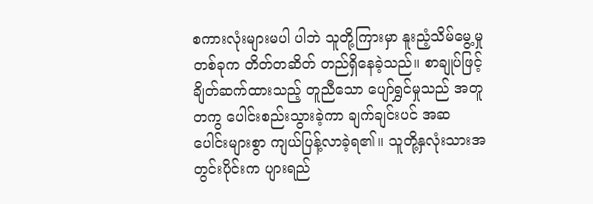စကားလုံးများမပါ ပါဘဲ သူတို့ကြားမှာ နူးညံ့သိမ်မွေ့မှုတစ်ခုက တိတ်တဆိတ် တည်ရှိနေခဲ့သည်။ စာချုပ်ဖြင့် ချိတ်ဆက်ထားသည့် တူညီသော ပျော်ရွှင်မှုသည် အတူတကွ ပေါင်းစည်းသွားခဲ့ကာ ချက်ချင်းပင် အဆပေါင်းများစွာ ကျယ်ပြန့်လာခဲ့ရ၏။ သူတို့နှလုံးသားအတွင်းပိုင်းက ပျားရည်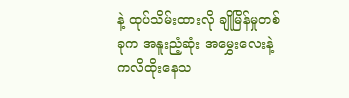နဲ့ ထုပ်သိမ်းထားလို ချိုမြိန်မှုတစ်ခုက အနူးညံ့ဆုံး အမွှေးလေးနဲ့ ကလိထိုးနေသ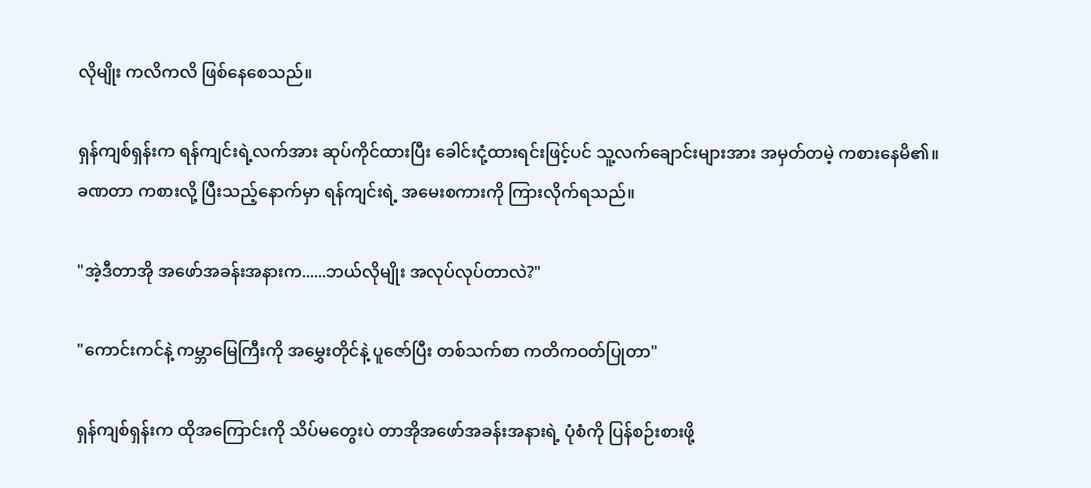လိုမျိုး ကလိကလိ ဖြစ်နေစေသည်။

ရှန်ကျစ်ရှန်းက ရန်ကျင်းရဲ့လက်အား ဆုပ်ကိုင်ထားပြီး ခေါင်းငုံ့ထားရင်းဖြင့်ပင် သူ့လက်ချောင်းများအား အမှတ်တမဲ့ ကစားနေမိ၏။ ခဏတာ ကစားလို့ ပြီးသည့်နောက်မှာ ရန်ကျင်းရဲ့ အမေးစကားကို ကြားလိုက်ရသည်။

"အဲ့ဒီတာအို အဖော်အခန်းအနားက......ဘယ်လိုမျိုး အလုပ်လုပ်တာလဲ?"

"ကောင်းကင်နဲ့ ကမ္ဘာမြေကြီးကို အမွှေးတိုင်နဲ့ ပူဇော်ပြီး တစ်သက်စာ ကတိကဝတ်ပြုတာ"

ရှန်ကျစ်ရှန်းက ထိုအကြောင်းကို သိပ်မတွေးပဲ တာအိုအဖော်အခန်းအနားရဲ့ ပုံစံကို ပြန်စဉ်းစားဖို့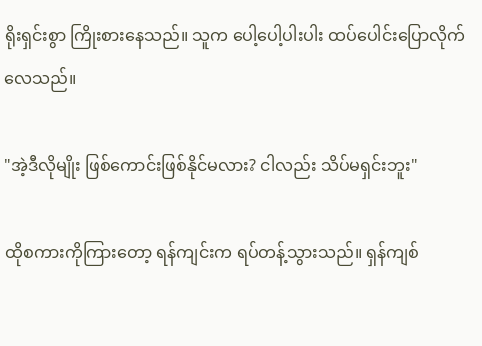ရိုးရှင်းစွာ ကြိုးစားနေသည်။ သူက ပေါ့ပေါ့ပါးပါး ထပ်ပေါင်းပြောလိုက်လေသည်။

"အဲ့ဒီလိုမျိုး ဖြစ်ကောင်းဖြစ်နိုင်မလား? ငါလည်း သိပ်မရှင်းဘူး"

ထိုစကားကိုကြားတော့ ရန်ကျင်းက ရပ်တန့်သွားသည်။ ရှန်ကျစ်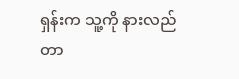ရှန်းက သူ့ကို နားလည်တာ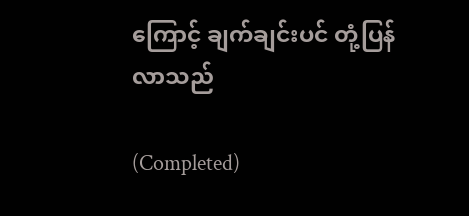ကြောင့် ချက်ချင်းပင် တုံ့ပြန်လာသည်

(Completed)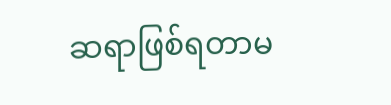ဆရာဖြစ်ရတာမ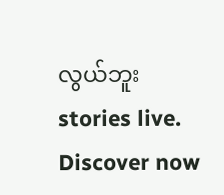လွယ်ဘူး stories live. Discover now